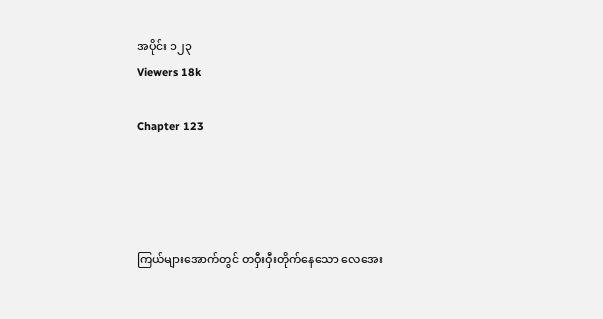အပိုင်း ၁၂၃
Viewers 18k

Chapter 123




ကြယ်များအောက်တွင် တဝှီးဝှီးတိုက်နေသော လေအေး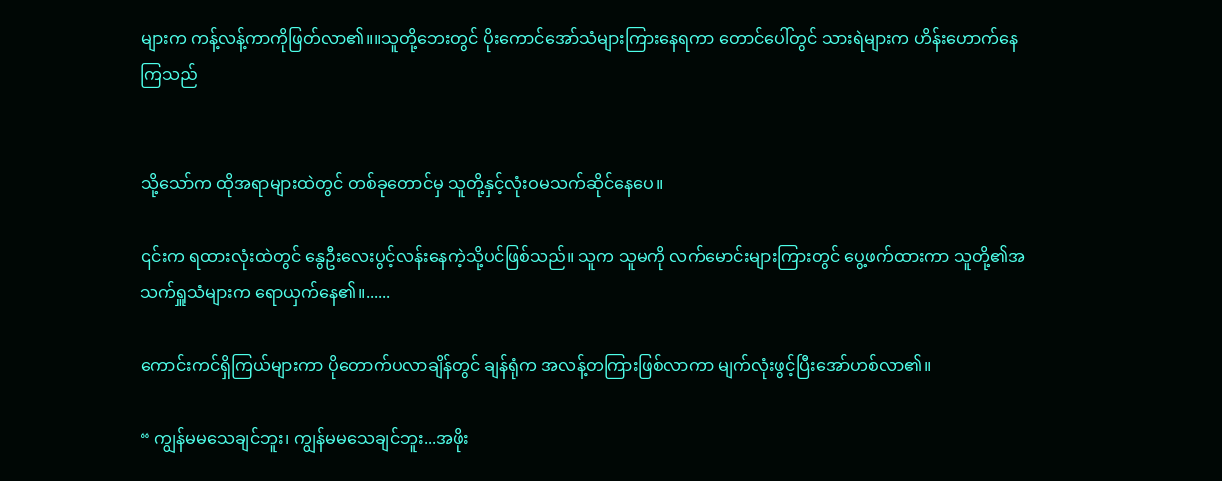များက ကန့်လန့်ကာကိုဖြတ်လာ၏။။သူတို့ဘေးတွင် ပိုးကောင်အော်သံများကြားနေရကာ တောင်ပေါ်တွင် သားရဲများက ဟိန်းဟောက်နေကြသည်


သို့သော်က ထိုအရာများထဲတွင် တစ်ခုတောင်မှ သူတို့နှင့်လုံးဝမသက်ဆိုင်နေပေ။

၎င်းက ရထားလုံးထဲတွင် နွေဦးလေးပွင့်လန်းနေကဲ့သို့ပင်ဖြစ်သည်။ သူက သူမကို လက်မောင်းများကြားတွင် ပွေ့ဖက်ထားကာ သူတို့၏အသက်ရှူသံများက ရောယှက်နေ၏။......

ကောင်းကင်ရှိကြယ်များကာ ပိုတောက်ပလာချိန်တွင် ချန်ရုံက အလန့်တကြားဖြစ်လာကာ မျက်လုံးဖွင့်ပြီးအော်ဟစ်လာ၏။

“ ကျွန်မမသေချင်ဘူး၊ ကျွန်မမသေချင်ဘူး...အဖိုး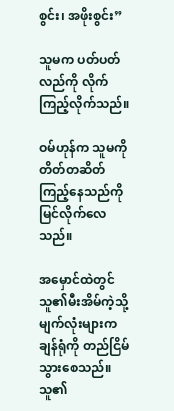စွင်း၊ အဖိုးစွင်း”

သူမက ‌ပတ်ပတ်လည်ကို လိုက်ကြည့်လိုက်သည်။

ဝမ်ဟုန်က သူမကိုတိတ်တဆိတ်ကြည့်နေသည်ကို မြင်လိုက်လေသည်။

အမှောင်ထဲတွင် သူ၏မီးအိမ်ကဲ့သို့မျက်လုံးများက ချန်ရုံကို တည်ငြိမ်သွားစေသည်။ သူ၏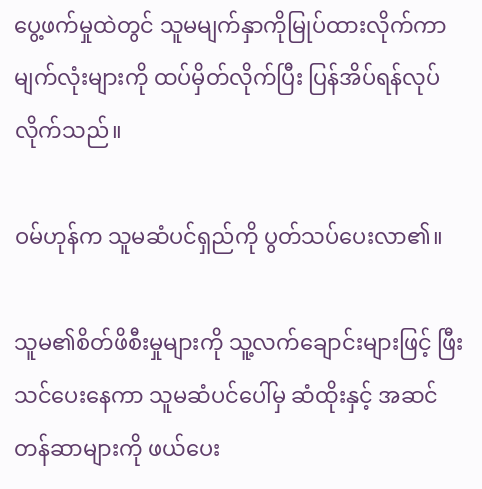ပွေ့ဖက်မှုထဲတွင် သူမမျက်နှာကိုမြုပ်ထားလိုက်ကာ မျက်လုံးများကို ထပ်မှိတ်လိုက်ပြီး ပြန်အိပ်ရန်လုပ်လိုက်သည်။

ဝမ်ဟုန်က သူမဆံပင်ရှည်ကို ပွတ်သပ်ပေးလာ၏။

သူမ၏စိတ်ဖိစီးမှုများကို သူ့လက်ချောင်းများဖြင့် ဖြီးသင်ပေးနေကာ သူမဆံပင်ပေါ်မှ ဆံထိုးနှင့် အဆင်တန်ဆာများကို ဖယ်ပေး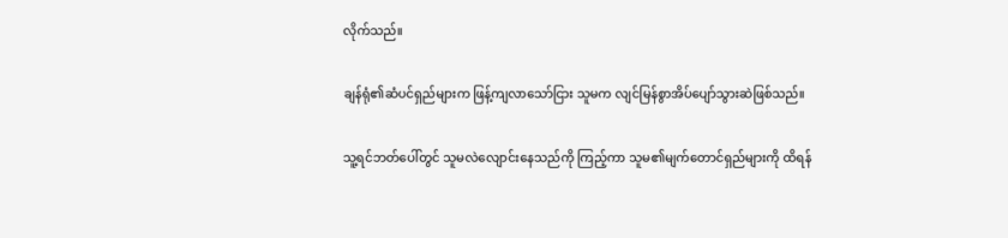လိုက်သည်။

ချန်ရုံ၏ဆံပင်ရှည်များက ဖြန့်ကျလာသော်ငြား သူမက လျင်မြန်စွာအိပ်ပျော်သွားဆဲဖြစ်သည်။

သူ့ရင်ဘတ်ပေါ်တွင် သူမလဲလျောင်းနေသည်ကို ကြည့်ကာ သူမ၏မျက်တောင်ရှည်များကို ထိရန်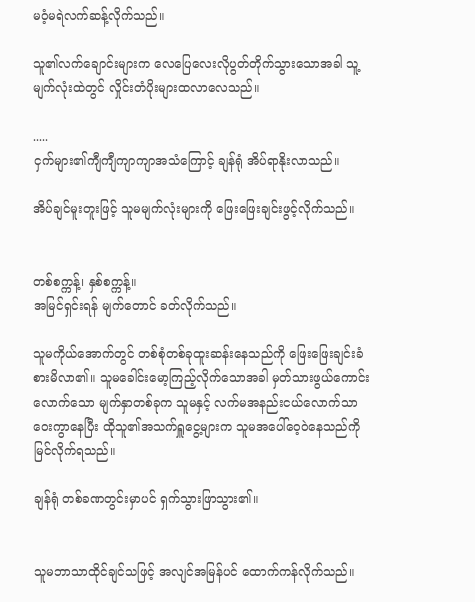မဝံ့မရဲလက်ဆန့်လိုက်သည်။

သူ၏လက်ချောင်းများက လေပြေလေးလိုပွတ်တိုက်သွားသောအခါ သူ့မျက်လုံးထဲတွင် လှိုင်းတံပိုးများထလာလေသည်။

.....
ငှက်များ၏ကျီကျီကျာကျာအသံကြောင့် ချန်ရုံ အိပ်ရာနိုးလာသည်။

အိပ်ချင်မူးတူးဖြင့် သူမမျက်လုံးများကို ဖြေးဖြေးချင်းဖွင့်လိုက်သည်။


တစ်စက္ကန့်၊ နှစ်စက္ကန့်။
အမြင်ရှင်းရန် မျက်တောင် ခတ်လိုက်သည်။

သူမကိုယ်အောက်တွင် တစ်စုံတစ်ခုထူးဆန်းနေသည်ကို ဖြေးဖြေးချင်းခံစားမိလာ၏။ သူမခေါင်းမော့ကြည့်လိုက်သောအခါ မှတ်သားဖွယ်ကောင်းလောက်သော မျက်နှာတစ်ခုက သူမနှင့် လက်မအနည်းငယ်လောက်သာ ဝေးကွာနေပြီး ထိုသူ၏အသက်ရှူငွေ့များက သူမအပေါ်ဝေ့ဝဲနေသည်ကို မြင်လိုက်ရသည်။

ချန်ရုံ တစ်ခဏတွင်းမှာပင် ရှက်သွား‌ဖြာသွား၏။


သူမဘာသာထိုင်ချင်သဖြင့် အလျင်အမြန်ပင် ထောက်ကန်လိုက်သည်။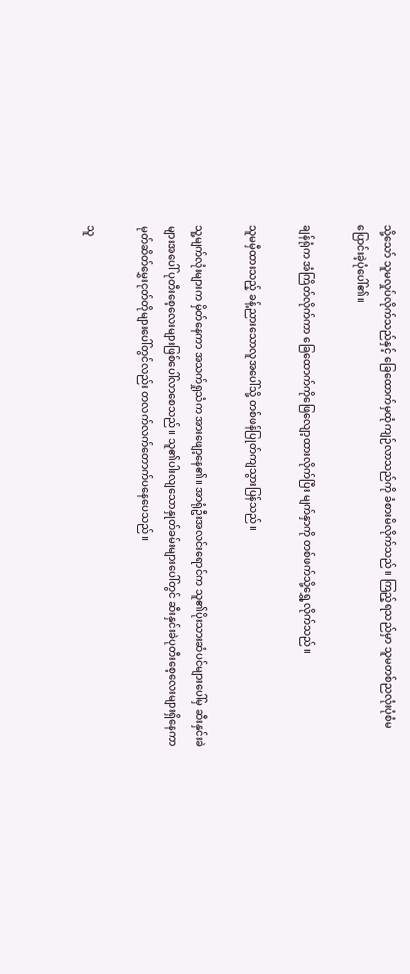သို့သော် သူမ‌လှုပ်လိုက်သည်နှင့် ခြေထောက်မှထုံကျဉ်လာသည်ကို ခံစားမိလိုက်သည်။ ကြည့်ရသည်မှာ သူမတစ်ညလုံးပုံစံမပြောင်းခဲ့ပုံပေါ်၏။

ချန်ရုံက အံကြိတ်လိုက်ကာ ခြေထောက်ကိုဖြေလျော့ထားလိုက်ပြီး မျက်နှာကို တစ်ဖက်သို့ရွှေ့လိုက်သည်။

သူမ‌မှီထားသည့် ခန့်ညားသောလူ‌အပေါ်သို့ တစ်ဖန်ပြုတ်ကျသွားပြန်သည်။

သူ့မျက်လုံးများက မှိတ်နေကာ အသက်ရှုသံက အားဖျော့နေ၏။ အာရုံဦးအလင်းရောင်က သူ၏ပိုးသားဆံပင်များပေါ်မှ ဆီးနှင်းခဲများ‌အပေါ် ပုတီးစေ့လေးများဖြစ်ပေါ်လာစေသည်။ သူ၏ပါးလျသောနှုတ်ခမ်းများပေါ်တွင် ဆီးနှင်းခဲပုတီးစေ့လေးများရှိနေကာ မုတ်ဆိတ်မွှေးငုတ်တိုများပေါ်တွင်လည်း တလက်လက်တောက်ပနေပေသည်။

သူ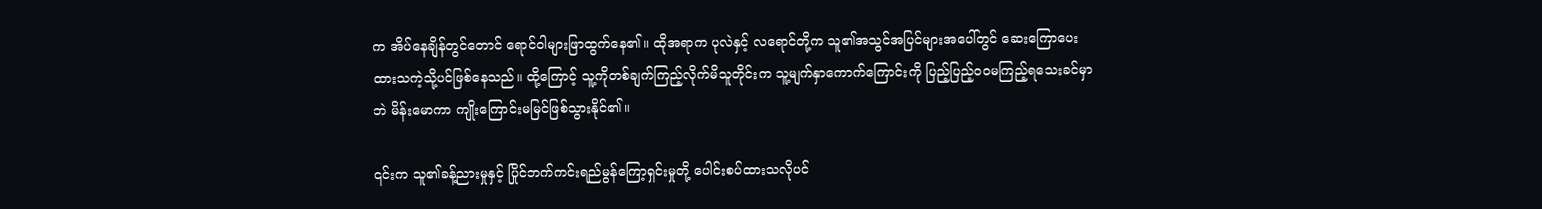က အိပ်နေချိန်တွင်တောင် ရောင်ဝါများ‌ဖြာထွက်နေ၏။ ထိုအရာက ပုလဲနှင့် လရောင်တို့က သူ၏အသွင်အပြင်များအပေါ်တွင် ဆေးကြောပေးထားသကဲ့သို့ပင်ဖြစ်နေသည်။ ထို့ကြောင့် သူ့ကိုတစ်ချက်ကြည့်လိုက်မိသူတိုင်းက သူ့မျက်နှာကောက်ကြောင်းကို ပြည့်ပြည့်ဝဝမကြည့်ရသေးခင်မှာဘဲ မိန်းမော‌ကာ ကျိုးကြောင်းမမြင်ဖြစ်သွားနိုင်၏။

၎င်းက သူ၏ခန့်ညားမှုနှင့် ပြိုင်ဘက်ကင်း‌ရည်မွန်ကြော့ရှင်းမှုတို့ ပေါင်းစပ်ထားသလိုပင်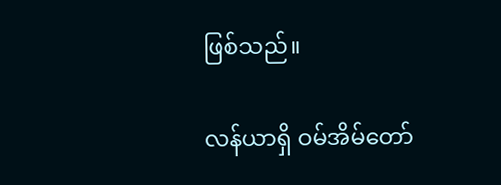ဖြစ်သည်။

လန်ယာရှိ ဝမ်အိမ်တော်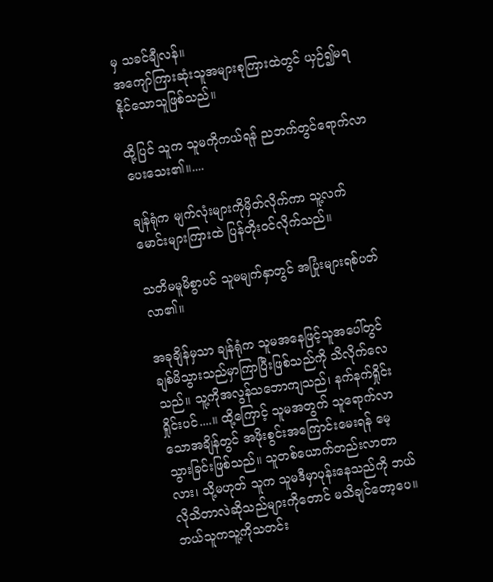မှ သခင်ချီလန်။
အကျော်ကြားဆုံးသူအများစုကြားထဲတွင် ယှဉ်၍မရနိုင်သောသူဖြစ်သည်။

ထို့ပြင် သူက သူမကိုကယ်ရန် ညဘက်တွင်ရောက်လာပေးသေး၏။....

ချန်ရုံက မျက်လုံးများကိုမှိတ်လိုက်ကာ သူ့လက်မောင်းများကြားထဲ ပြန်တိုးဝင်လိုက်သည်။

သတိမမူမိစွာပင် သူမမျက်နှာတွင် အပြုံးများရစ်ပတ်လာ၏။

အခုချိန်မှသာ ချန်ရုံက သူမအနေဖြင့်သူအပေါ်တွင် ချစ်မိသွား‌သည်မှာကြာပြီးဖြစ်သည်ကို သိလိုက်လေသည်။ သူ့ကိုအလွန်သဘောကျသည်၊ နက်နက်ရှိုင်းရှိုင်းပင်....။ ထို့ကြောင့် သူမအတွက် သူရောက်လာသောအချိန်တွင် အဖိုးစွင်းအကြောင်းမေးရန် မေ့သွားခြင်းဖြစ်သည်။ သူတစ်ယောက်တည်းလာတာလား၊ သို့မဟုတ် သူက သူမဒီမှာပုန်းနေသည်ကို ဘယ်လိုသိတာလဲဆိုသည်များကိုတောင် မသိချင်တော့ပေ။ ဘယ်သူကသူ့ကိုသတင်း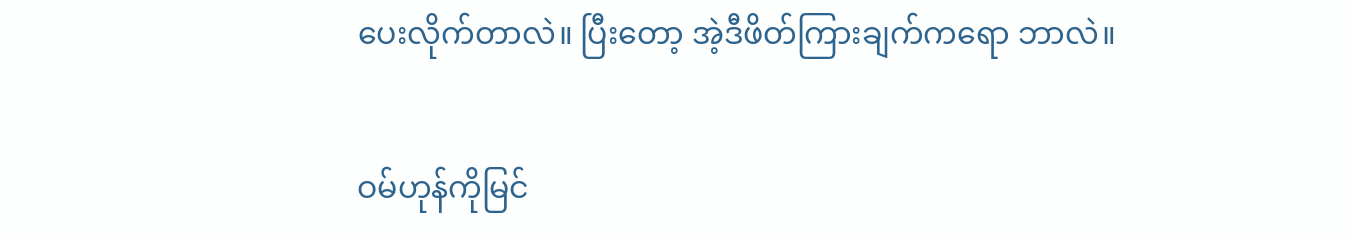ပေးလိုက်တာလဲ။ ပြီးတော့ အဲ့ဒီဖိတ်ကြားချက်ကရော ဘာလဲ။

ဝမ်ဟုန်ကိုမြင်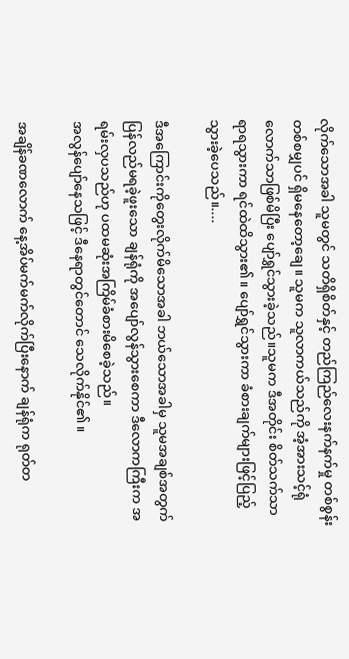လိုက်သောအခါ သူမတွင် သတိရှိစိတ်နှင့် တည်ကြည်လေးနက်နက်မှု တစ်စွန်းတစ်စမျှပင် ရှိမနေတော့ချေ။ သူမက သူလာကယ်သည်ကို အံ့အားသင့်ရုံလောက်သာဖြစ်မိပြီး ပျော်ရွှင်သွားခဲ့သည်။သူမက ဒီအတိုင်း စိတ်သက်သာရာရသွားကာ ရင်ထဲထိသွား၏။ ပျော်ရွှင်သွားကာ‌ ခံစားချက်များဖြင့်ပြည့်သွားခဲ့ပေသည်။....

ဒီအကြောင်းကိုတွေးလိုက်မိသောအခါ ဘယ်သောအခါမှ သူမအချစ်အတွက် ပြန်လည်မရခဲ့ဖူးသော ချန်ရုံကို အပျော်လွန်သွားစေကာ ဒီလောကကြီးက အရမ်းလှပသည်ဟု ပထမဆုံးအကြိမ်ခံစားမိစေခဲ့သည်။
အလွန်ပျော်နေသဖြင့် ဒီနေရာတွင်တောင် သေလိုက်နိုင်၏။

အချိန်ခဏလောက် နေ့အိပ်မက်မက်လိုက်ပြီးနောက် ချန်ရုံက ရုတ်တ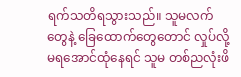ရက်သတိရသွားသည်။ သူမလက်တွေနဲ့ ခြေထောက်တွေတောင် လှုပ်လို့မရအောင်ထုံနေရင် သူမ တစ်ညလုံးဖိ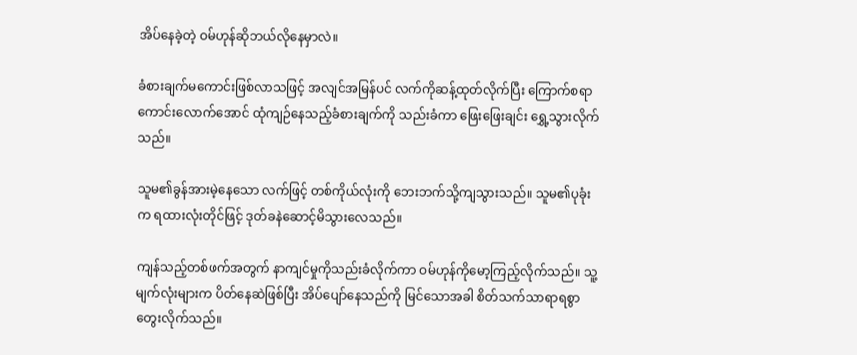အိပ်နေခဲ့တဲ့ ဝမ်ဟုန်ဆိုဘယ်လိုနေမှာလဲ။

ခံစားချက်မကောင်းဖြစ်လာသဖြင့် အလျင်အမြန်ပင် လက်ကိုဆန့်ထုတ်လိုက်ပြီး ကြောက်စရာကောင်း‌လောက်အောင် ထုံကျဉ်နေသည့်ခံစားချက်ကို သည်းခံကာ ဖြေးဖြေးချင်း ရွှေ့သွားလိုက်သည်။

သူမ၏ခွန်အားမဲ့နေသော လက်ဖြင့် တစ်ကိုယ်လုံးကို ဘေးဘက်သို့ကျသွားသည်။ သူမ၏ပုခုံးက ရထားလုံးတိုင်ဖြင့် ဒုတ်ခနဲဆောင့်မိသွားလေသည်။

ကျန်သည့်တစ်ဖက်အတွက် နာကျင်မှုကိုသည်းခံလိုက်ကာ ဝမ်ဟုန်ကိုမော့ကြည့်လိုက်သည်။ သူ့မျက်လုံးများက ပိတ်နေဆဲဖြစ်ပြီး အိပ်ပျော်နေသည်ကို မြင်သောအခါ စိတ်သက်သာရာရစွာတွေးလိုက်သည်။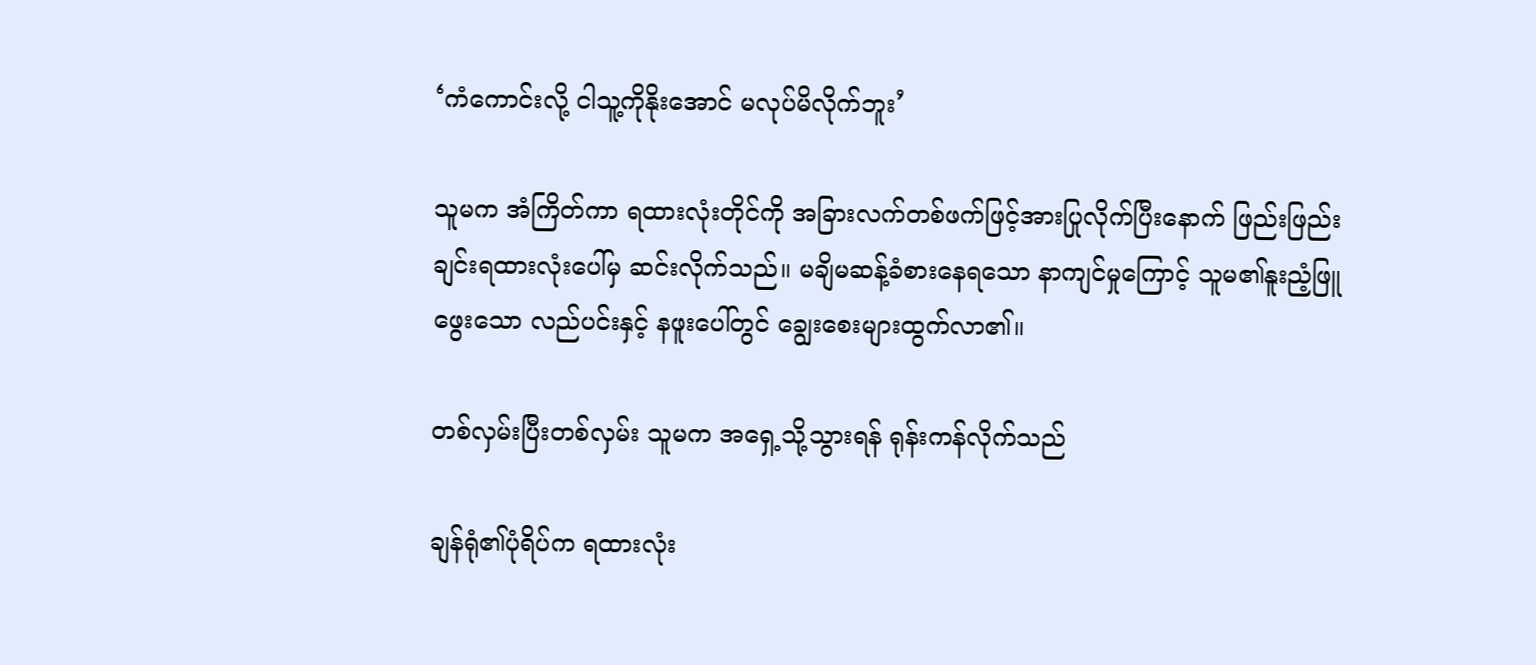‘ကံကောင်းလို့ ငါသူ့ကိုနိုးအောင် မလုပ်မိလိုက်ဘူး’

သူမက အံကြိတ်ကာ ရထားလုံးတိုင်ကို အခြားလက်တစ်ဖက်ဖြင့်အားပြုလိုက်ပြီးနောက် ဖြည်းဖြည်းချင်းရထားလုံးပေါ်မှ ဆင်းလိုက်သည်။ မချိမဆန့်ခံစားနေရသော နာကျင်မှုကြောင့် သူမ၏နူးညံ့ဖြူဖွေးသော လည်ပင်းနှင့် နဖူးပေါ်တွင် ချွေးစေးများထွက်လာ၏။

တစ်လှမ်းပြီးတစ်လှမ်း သူမက အရှေ့သို့သွားရန် ရုန်းကန်လိုက်သည်

ချန်ရုံ၏ပုံရိပ်က ရထားလုံး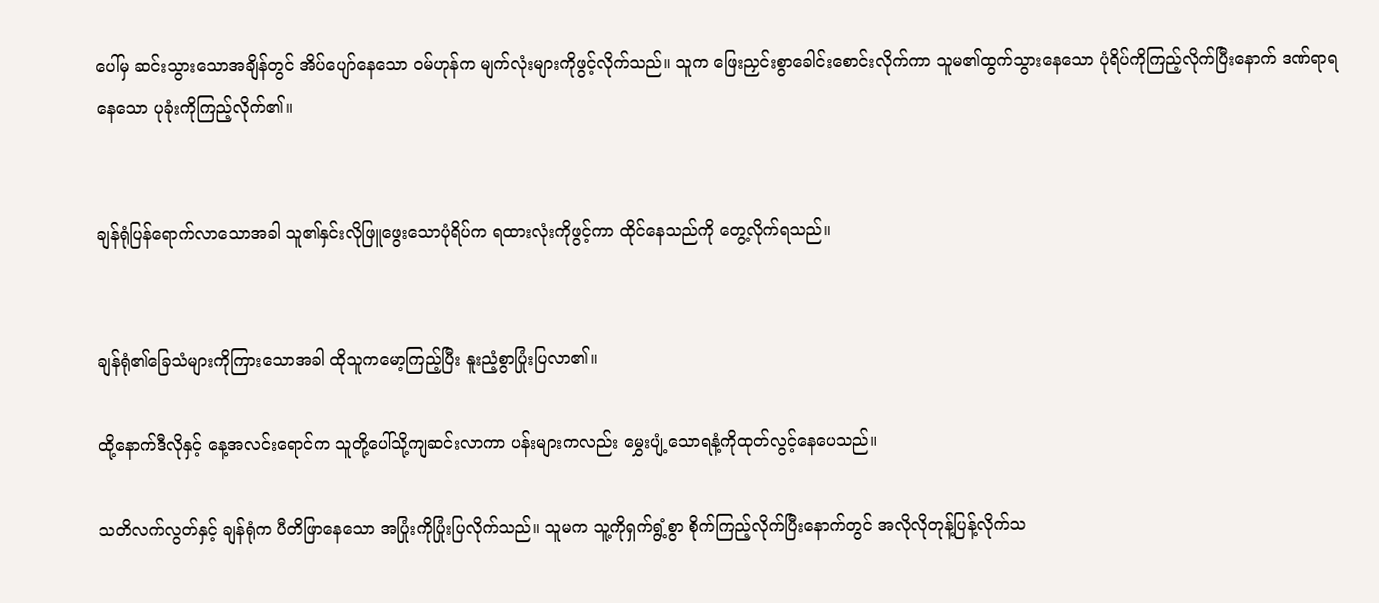ပေါ်မှ ဆင်းသွားသောအချိန်တွင် အိပ်ပျော်နေသော ဝမ်ဟုန်က မျက်လုံးများကိုဖွင့်လိုက်သည်။ သူက ဖြေးညှင်းစွာခေါင်းစောင်းလိုက်ကာ သူမ၏ထွက်သွားနေသော ပုံရိပ်ကိုကြည့်လိုက်ပြီးနောက် ဒဏ်ရာရနေသော ပုခုံးကိုကြည့်လိုက်၏။


ချန်ရုံပြန်ရောက်လာသောအခါ သူ၏နှင်းလိုဖြူဖွေးသောပုံရိပ်က ရထားလုံးကိုဖွင့်ကာ ထိုင်နေသည်ကို တွေ့လိုက်ရသည်။


ချန်ရုံ၏ခြေသံများကိုကြားသောအခါ ထိုသူကမော့ကြည့်ပြီး နူးညံ့စွာပြုံးပြလာ၏။

ထို့နောက်ဒီလိုနှင့် နေ့အလင်းရောင်က သူတို့ပေါ်သို့ကျဆင်းလာကာ ပန်းများကလည်း မွှေးပျံ့သောရနံ့ကိုထုတ်လွင့်နေပေသည်။

သတိလက်လွတ်နှင့် ချန်ရုံက ပီတိဖြာနေသော အပြုံးကိုပြုံးပြလိုက်သည်။ သူမက သူ့ကိုရှက်ရွံ့စွာ စိုက်ကြည့်လိုက်ပြီးနောက်တွင် အလိုလိုတုန့်ပြန့်လိုက်သ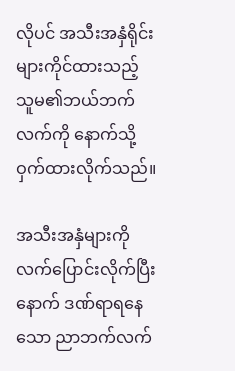လိုပင် အသီးအနှံရိုင်းများကိုင်ထားသည့် သူမ၏ဘယ်ဘက်လက်ကို နောက်သို့ဝှက်ထားလိုက်သည်။

အသီးအနှံများကို လက်ပြောင်းလိုက်ပြီးနောက် ဒဏ်ရာရနေသော ညာဘက်လက်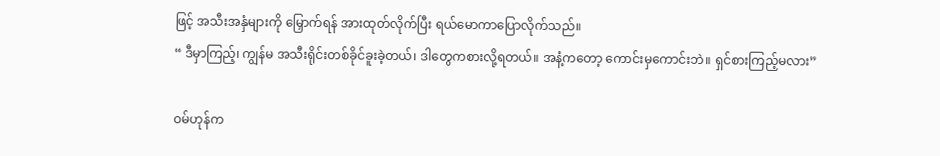ဖြင့် အသီးအနှံများကို မြှောက်ရန် အားထုတ်လိုက်ပြီး ရယ်မောကာပြောလိုက်သည်။
“ ဒီမှာကြည့်၊ ကျွန်မ အသီးရိုင်းတစ်ခိုင်ခူးခဲ့တယ်၊ ဒါတွေကစားလို့ရတယ်။ အနံ့ကတော့ ကောင်းမှကောင်းဘဲ။ ရှင်စားကြည့်မလား”

ဝမ်ဟုန်က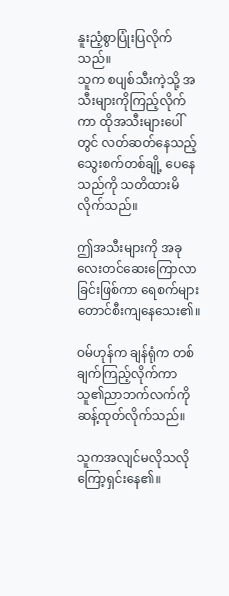နူးညံ့စွာ‌ပြုံးပြလိုက်သည်။
သူက စပျစ်သီးကဲ့သို့ အသီးများကိုကြည့်လိုက်ကာ ထိုအသီးများပေါ်တွင် လတ်ဆတ်နေသည့် သွေးစက်တစ်ချို့ ပေနေသည်ကို သတိထားမိလိုက်သည်။

ဤအသီးများကို အခုလေးတင်ဆေးကြောလာခြင်းဖြစ်ကာ ရေစက်များတောင်စီးကျနေသေး၏။

ဝမ်ဟုန်က ချန်ရုံက တစ်ချက်ကြည့်လိုက်ကာ သူ၏ညာဘက်လက်ကိုဆန့်ထုတ်လိုက်သည်။

သူကအလျင်မလိုသလို ကြော့ရှင်းနေ၏။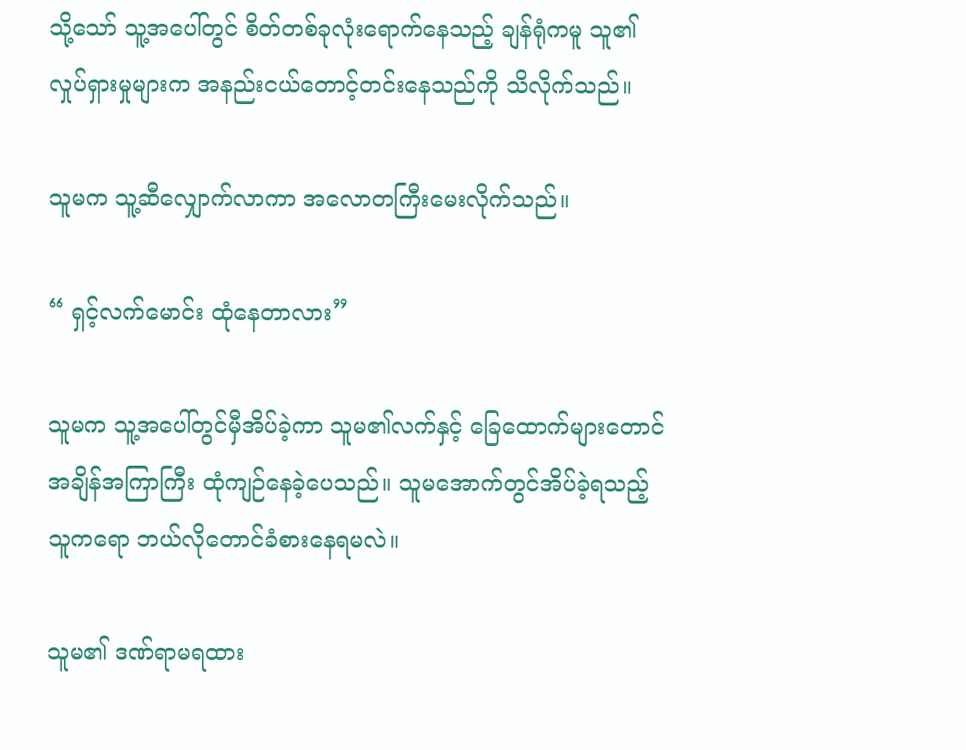သို့သော် သူ့အပေါ်တွင် စိတ်တစ်ခုလုံးရောက်နေသည့် ချန်ရုံကမူ သူ၏လှုပ်ရှားမှုများက အနည်းငယ်တောင့်တင်းနေသည်ကို သိလိုက်သည်။

သူမက သူ့ဆီလျှောက်လာကာ အလောတကြီးမေးလိုက်သည်။

“ ရှင့်လက်မောင်း ထုံနေတာလား”

သူမက သူ့အပေါ်တွင်မှီအိပ်ခဲ့ကာ သူမ၏လက်နှင့် ခြေထောက်များတောင် အချိန်အကြာကြီး ‌ထုံကျဉ်နေခဲ့ပေသည်။ သူမအောက်တွင်အိပ်ခဲ့ရသည့် သူကရော ဘယ်လိုတောင်ခံစားနေရမလဲ။

သူမ၏ ဒဏ်ရာမရထား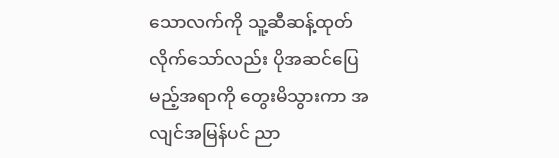သောလက်ကို သူ့ဆီဆန့်ထုတ်လိုက်သော်လည်း ပိုအဆင်ပြေမည့်အရာကို တွေးမိသွားကာ အလျင်အမြန်ပင် ညာ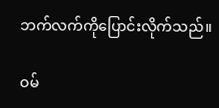ဘက်လက်ကိုပြောင်းလိုက်သည်။

ဝမ်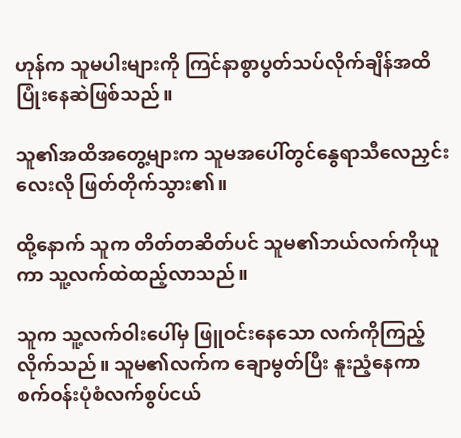ဟုန်က သူမပါးများကို ကြင်နာစွာပွတ်သပ်လိုက်ချိန်အထိ ပြုံးနေဆဲဖြစ်သည်။

သူ၏အထိအတွေ့များက သူမအပေါ်တွင်နွေရာသီလေညှင်းလေးလို ဖြတ်တိုက်သွား၏။

ထို့နောက် သူက တိတ်တဆိတ်ပင် သူမ၏ဘယ်လက်ကိုယူကာ သူ့လက်ထဲထည့်လာသည်။

သူက သူ့လက်ဝါးပေါ်မှ ဖြူဝင်း‌နေသော လက်ကိုကြည့်လိုက်သည်။ သူမ၏လက်က ချောမွတ်ပြီး နူးညံ့နေကာ စက်ဝန်းပုံစံလက်စွပ်ငယ်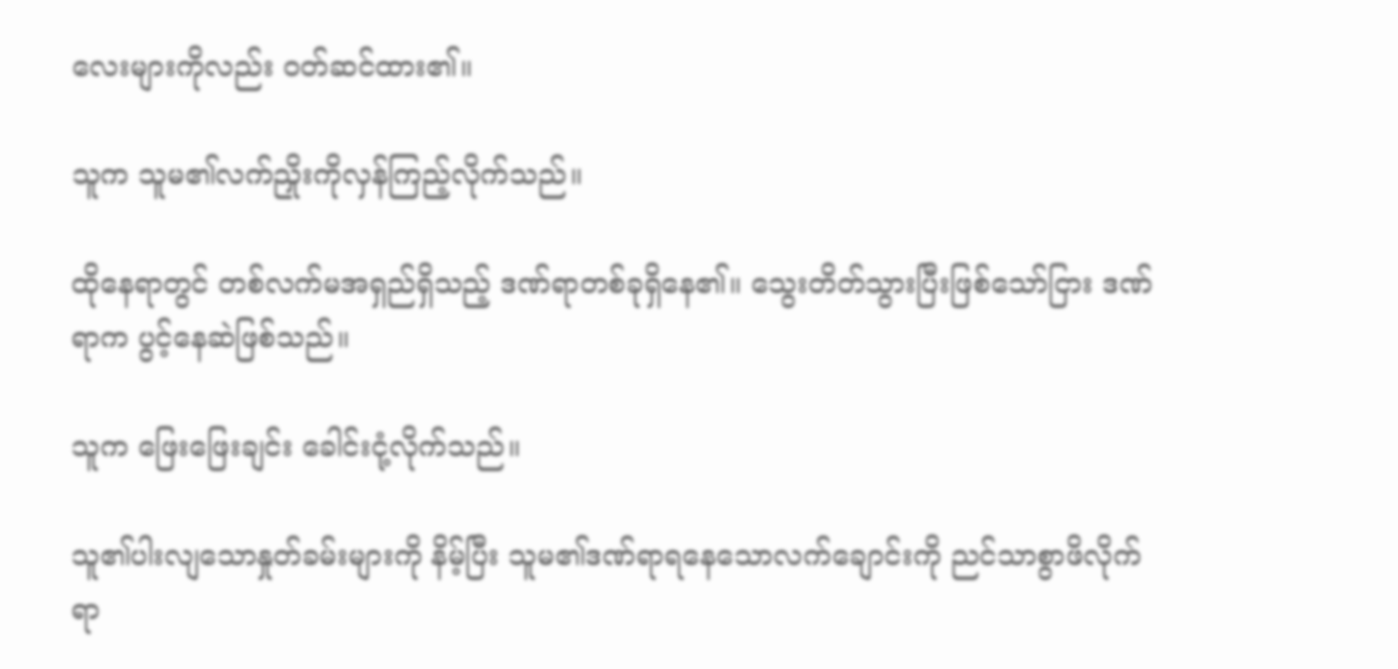လေးများကိုလည်း ဝတ်ဆင်ထား၏။

သူက သူမ၏လက်ညှိုးကိုလှန်ကြည့်လိုက်သည်။

ထိုနေရာတွင် တစ်လက်မအရှည်ရှိသည့် ဒဏ်ရာတစ်ခုရှိနေ၏။ သွေးတိတ်သွားပြီးဖြစ်သော်ငြား ဒဏ်ရာက ပွင့်နေဆဲဖြစ်သည်။

သူက ဖြေးဖြေးချင်း ခေါင်းငုံ့လိုက်သည်။

သူ၏ပါးလျသောနှုတ်ခမ်းများကို နိမ့်ပြီး သူမ၏ဒဏ်ရာရနေသောလက်ချောင်းကို ညင်သာစွာဖိလိုက်ရာ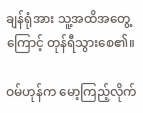ချန်ရုံအား သူ့အထိအတွေ့ကြောင့် တုန်ရီသွားစေ၏။

ဝမ်ဟုန်က မော့ကြည့်လိုက်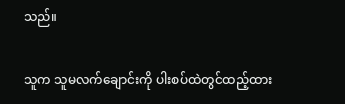သည်။

သူက သူမလက်ချောင်းကို ပါးစပ်ထဲတွင်ထည့်ထား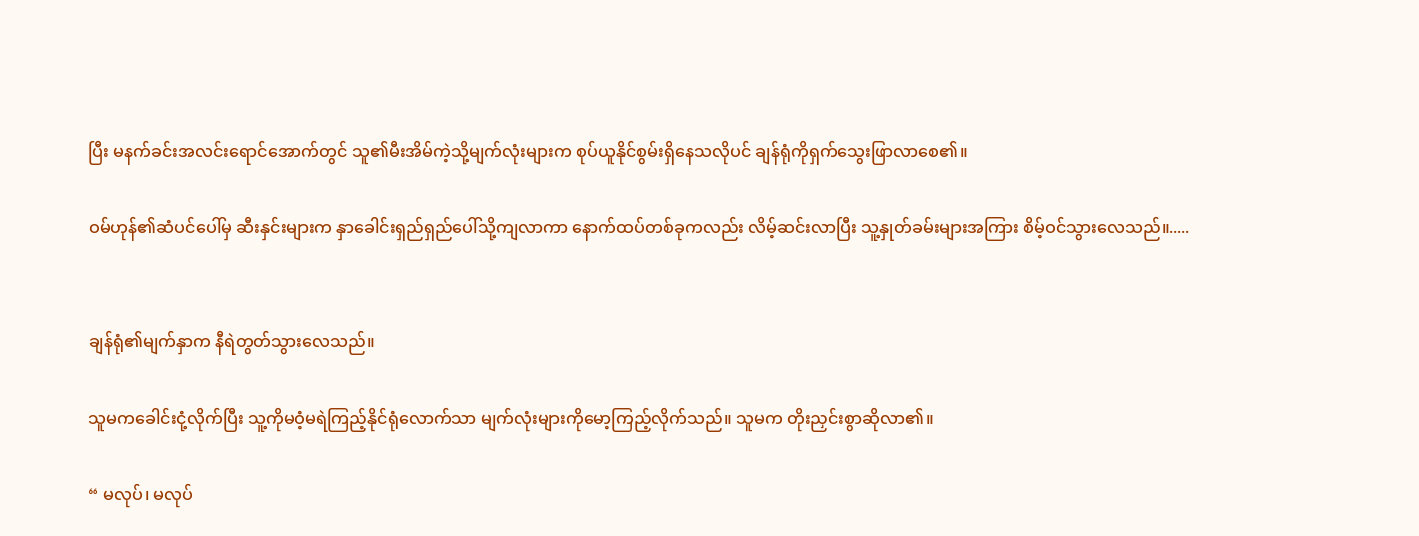ပြီး မနက်ခင်းအလင်းရောင်အောက်တွင် သူ၏မီးအိမ်ကဲ့သို့မျက်လုံးများက စုပ်ယူနိုင်စွမ်းရှိနေသလိုပင် ချန်ရုံကိုရှက်သွေးဖြာလာစေ၏။

ဝမ်ဟုန်၏ဆံပင်ပေါ်မှ ဆီးနှင်းများက နှာခေါင်းရှည်ရှည်ပေါ်သို့ကျလာကာ နောက်ထပ်တစ်ခုကလည်း လိမ့်ဆင်းလာပြီး သူ့နှုတ်ခမ်းများအကြား စိမ့်ဝင်သွားလေသည်။.....


ချန်ရုံ၏မျက်နှာက နီရဲတွတ်သွားလေသည်။

သူမကခေါင်းငုံ့လိုက်ပြီး သူ့ကိုမဝံ့မရဲကြည့်‌နိုင်ရုံလောက်သာ မျက်လုံးများကိုမော့ကြည့်‌လိုက်သည်။ သူမက တိုးညှင်းစွာဆိုလာ၏။

“ မလုပ်၊ မလုပ်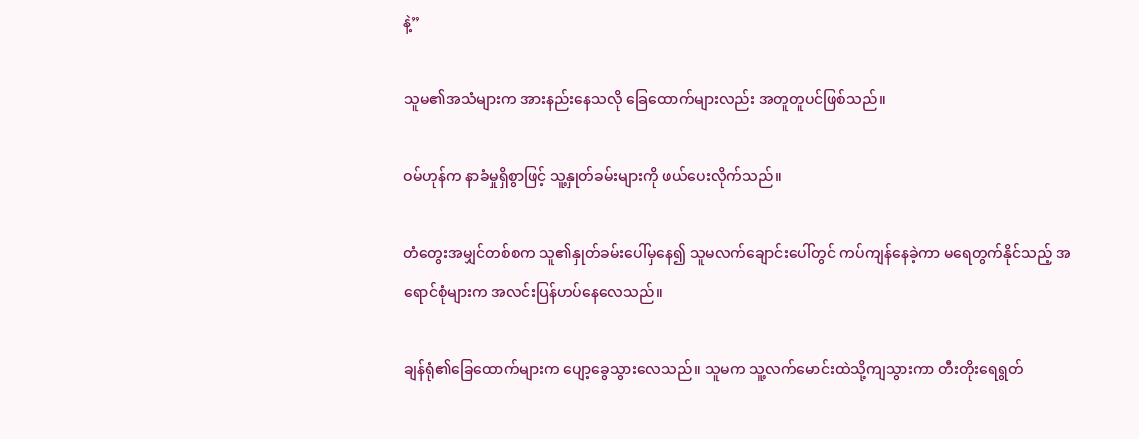နဲ့”

သူမ၏အသံများက အားနည်းနေသလို ခြေထောက်များလည်း အတူတူပင်ဖြစ်သည်။

ဝမ်ဟုန်က နာခံမှုရှိစွာဖြင့် သူ့နှုတ်ခမ်းများကို ဖယ်ပေးလိုက်သည်။

တံတွေးအမျှင်တစ်စက သူ၏နှုတ်ခမ်းပေါ်မှနေ၍ သူမလက်ချောင်းပေါ်တွင် ကပ်ကျန်နေခဲ့ကာ မရေတွက်နိုင်သည့် အရောင်စုံများက အလင်းပြန်ဟပ်နေလေသည်။

ချန်ရုံ၏ခြေထောက်များက ပျော့ခွေသွားလေသည်။ သူမက သူ့လက်မောင်းထဲသို့ကျသွားကာ တီးတိုးရေရွတ်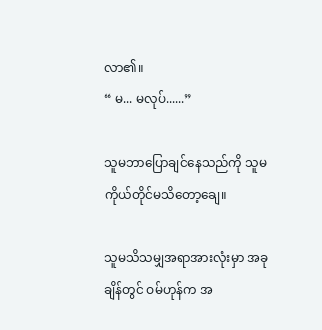လာ၏။
“ မ... မလုပ်......”

သူမဘာပြောချင်နေသည်ကို သူမကိုယ်တိုင်မသိတော့ချေ။

သူမသိသမျှအရာအားလုံးမှာ အခုချိန်တွင် ဝမ်ဟုန်က အ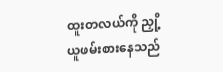ထူးတလယ်ကို ညှို့ယူဖမ်းစားနေသည်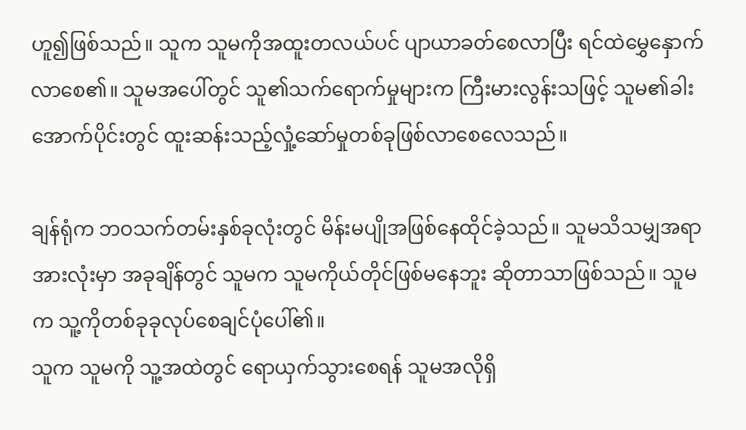ဟူ၍ဖြစ်သည်။ သူက သူမကိုအ‌ထူးတလယ်ပင် ပျာယာခတ်စေလာပြီး ရင်‌ထဲမွှေနှောက်လာစေ၏။ သူမအပေါ်တွင် သူ၏သက်ရောက်မှုများက ကြီးမားလွန်းသဖြင့် သူမ၏ခါးအောက်ပိုင်းတွင် ထူးဆန်းသည့်လှုံ့ဆော်မှုတစ်ခုဖြစ်လာစေလေသည်။

ချန်ရုံက ဘဝသက်တမ်းနှစ်ခုလုံးတွင် မိန်းမပျိုအဖြစ်နေထိုင်ခဲ့သည်။ သူမသိသမျှအရာ အားလုံးမှာ အခုချိန်တွင် သူမက သူမကိုယ်တိုင်ဖြစ်မနေဘူး ဆိုတာသာဖြစ်သည်။ သူမက သူ့ကိုတစ်ခုခုလုပ်စေချင်ပုံပေါ်၏။
သူက သူမကို သူ့အထဲတွင် ရောယှက်သွားစေရန် သူမအလိုရှိ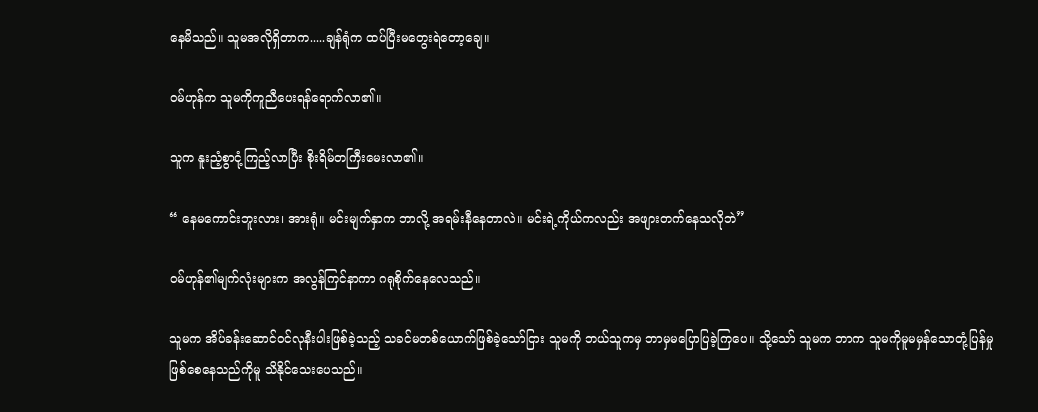နေမိသည်။ သူမအလိုရှိတာက.....ချန်ရုံက ထပ်ပြီးမတွေးရဲတော့ချေ။

ဝမ်ဟုန်က သူမကိုကူညီပေးရန်ရောက်လာ၏။

သူက နူးညံ့စွာငုံ့ကြည့်လာပြီး စိုးရိမ်တကြီးမေးလာ၏။

“ နေမကောင်းဘူးလား၊ အားရုံ။ မင်းမျက်နှာက ဘာလို့ အရမ်းနီနေတာလဲ။ မင်းရဲ့ကိုယ်ကလည်း အဖျားတက်နေသလိုဘဲ”

ဝမ်ဟုန်၏မျက်လုံးများက အလွန်ကြင်နာကာ ဂရုစိုက်နေလေသည်။

သူမက အိပ်ခန်းဆောင်ဝင်လုနီးပါးဖြစ်ခဲ့သည့် သခင်မတစ်ယောက်ဖြစ်ခဲ့သော်ငြား သူမကို ဘယ်သူကမှ ဘာမှမပြောပြခဲ့ကြပေ။ သို့သော် သူမက ဘာက သူမကိုမူမမှန်သောတုံ့ပြန်မှုဖြစ်‌စေနေသည်ကိုမူ သိနိုင်သေးပေသည်။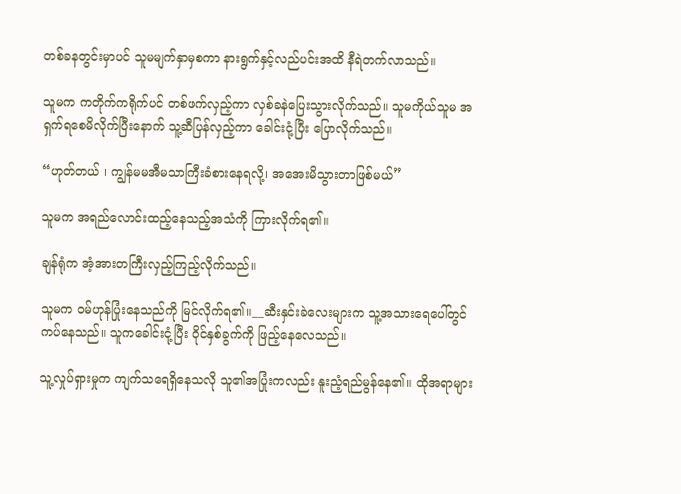တစ်ခနတွင်းမှာပင် သူမမျက်နှာမှစကာ နားရွက်နှင့်လည်ပင်းအထိ နီရဲတက်လာသည်။

သူမက ကတိုက်ကရိုက်ပင် တစ်ဖက်လှည့်ကာ လှစ်ခနဲပြေးသွားလိုက်သည်။ သူမကိုယ်သူမ အရှက်ရစေမိလိုက်ပြီးနောက် သူ့ဆီပြန်လှည့်ကာ ခေါင်းငုံ့ပြီး ပြောလိုက်သည်။

“ဟုတ်တယ် ၊ ကျွန်မမအီမသာကြီးခံစားနေရလို့၊ အအေးမိသွားတာဖြစ်မယ်”

သူမက အရည်လောင်းထည့်နေသည့်အသံကို ကြားလိုက်ရ၏။

ချန်ရုံက အံ့အားတကြီးလှည့်ကြည့်လိုက်သည်။

သူမက ဝမ်ဟုန်ပြုံးနေသည်ကို မြင်လိုက်ရ၏။__ဆီးနှင်းခဲလေးများက သူ့အသားရေပေါ်တွင် ကပ်နေသည်။ သူကခေါင်းငုံ့ပြီး ဝိုင်နှစ်ခွက်ကို ဖြည့်နေလေသည်။

သူ့လှုပ်ရှားမှုက ကျက်သရေရှိနေသလို သူ၏အပြုံးကလည်း နူးညံ့ရည်မွန်နေ၏။ ထိုအရာများ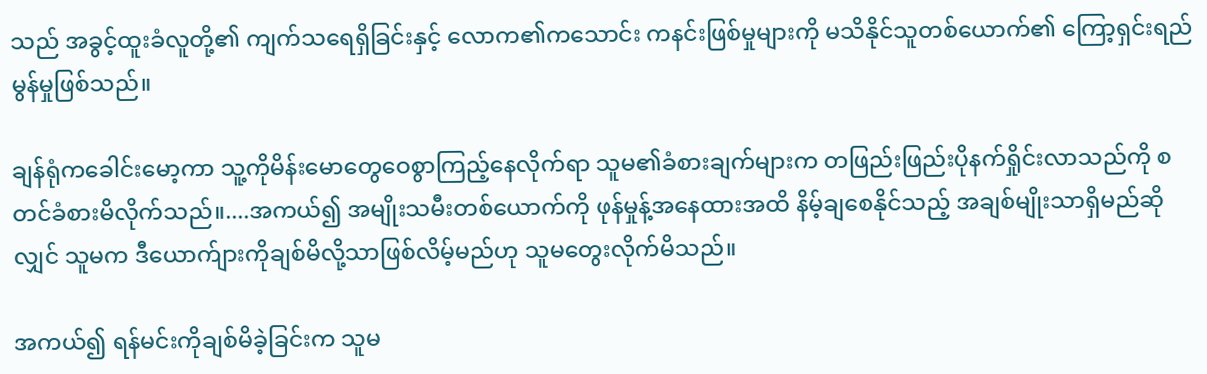သည် အခွင့်ထူးခံလူတို့၏ ကျက်သရေရှိခြင်းနှင့် လောက၏ကသောင်း ကနင်းဖြစ်မှုများကို မသိနိုင်သူတစ်ယောက်၏ ကြော့ရှင်းရည်မွန်မှုဖြစ်သည်။

ချန်ရုံကခေါင်းမော့ကာ သူ့ကိုမိန်းမောတွေဝေစွာကြည့်နေလိုက်ရာ သူမ၏ခံစားချက်များက တဖြည်းဖြည်းပိုနက်ရှိုင်းလာသည်ကို စတင်ခံစားမိလိုက်သည်။....အကယ်၍ အမျိုးသမီးတစ်ယောက်ကို ဖုန်မှုန့်အနေထားအထိ နိမ့်ချစေနိုင်သည့် အချစ်မျိုးသာရှိမည်ဆိုလျှင် သူမက ဒီယောက်ျားကိုချစ်မိလို့သာဖြစ်လိမ့်မည်ဟု သူမတွေးလိုက်မိသည်။

အကယ်၍ ရန်မင်းကိုချစ်မိခဲ့ခြင်းက သူမ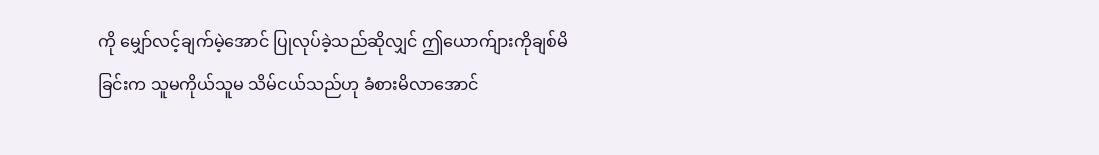ကို မျှော်လင့်ချက်မဲ့အောင် ပြုလုပ်ခဲ့သည်ဆိုလျှင် ဤယောက်ျားကိုချစ်မိခြင်းက သူမကိုယ်သူမ သိမ်ငယ်သည်ဟု ခံစားမိလာအောင်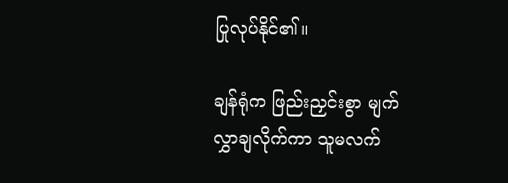ပြုလုပ်နိုင်၏။

ချန်ရုံက ‌ဖြည်းညှင်းစွာ မျက်လွှာချလိုက်ကာ သူမလက်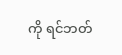ကို ရင်ဘတ်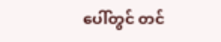ပေါ်တွင် တင်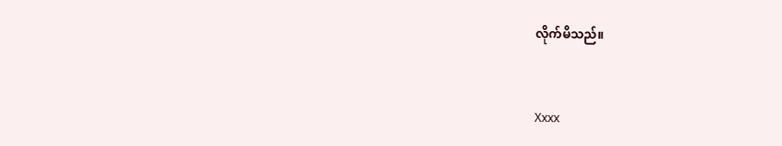လိုက်မိသည်။


Xxxx